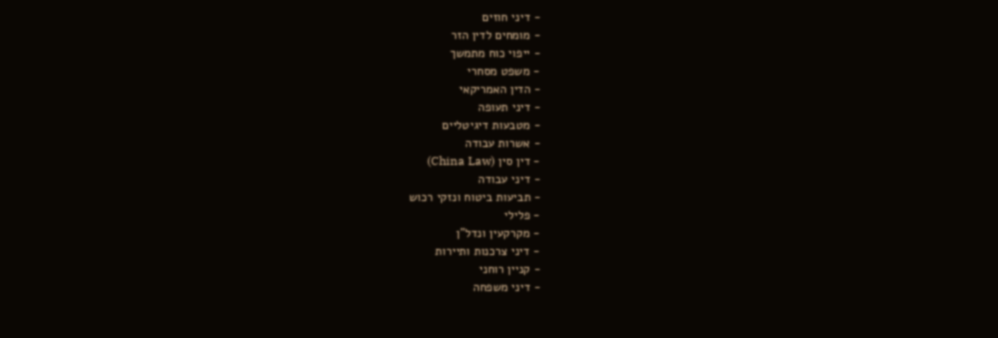- דיני חוזים
- מומחים לדין הזר
- ייפוי כוח מתמשך
- משפט מסחרי
- הדין האמריקאי
- דיני תעופה
- מטבעות דיגיטליים
- אשרות עבודה
- דין סין (China Law)
- דיני עבודה
- תביעות ביטוח ונזקי רכוש
- פלילי
- מקרקעין ונדל"ן
- דיני צרכנות ותיירות
- קניין רוחני
- דיני משפחה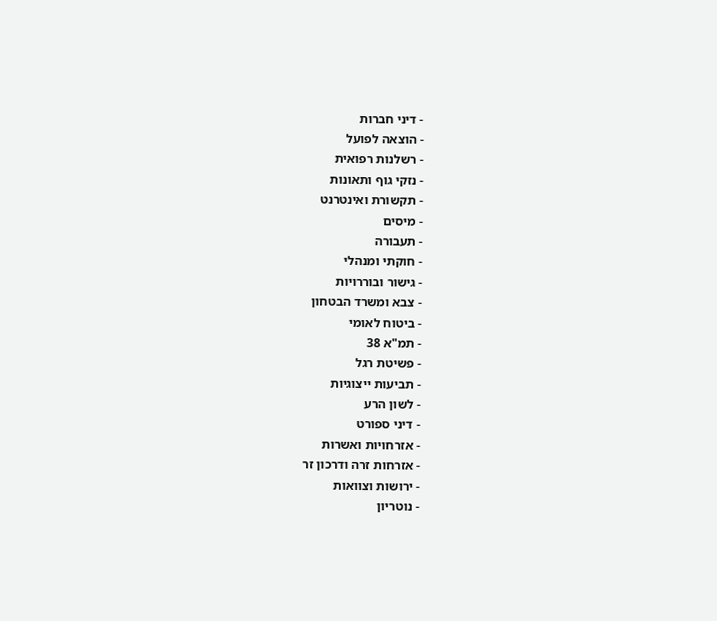- דיני חברות
- הוצאה לפועל
- רשלנות רפואית
- נזקי גוף ותאונות
- תקשורת ואינטרנט
- מיסים
- תעבורה
- חוקתי ומנהלי
- גישור ובוררויות
- צבא ומשרד הבטחון
- ביטוח לאומי
- תמ"א 38
- פשיטת רגל
- תביעות ייצוגיות
- לשון הרע
- דיני ספורט
- אזרחויות ואשרות
- אזרחות זרה ודרכון זר
- ירושות וצוואות
- נוטריון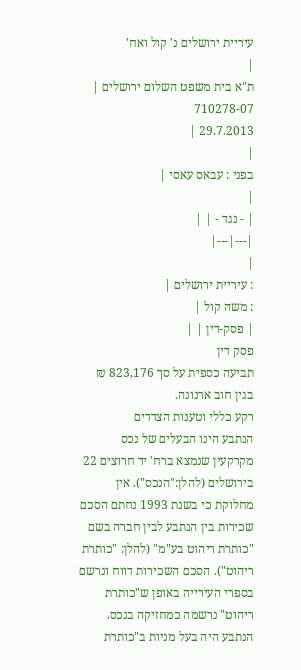עיריית ירושלים נ' קול ואח'
|
ת"א בית משפט השלום ירושלים |
710278-07
29.7.2013 |
|
בפני : עבאס עאסי |
|
| - נגד - | |
|---|---|
|
: עיריית ירושלים |
: משה קול |
| פסק-דין | |
פסק דין
תביעה כספית על סך 823,176 ₪ בגין חוב ארנונה.
רקע כללי וטענות הצדדים
הנתבע הינו הבעלים של נכס מקרקעין שנמצא ברח' יד חרוצים 22 בירושלים (להלן:"הנכס"). אין מחלוקת כי בשנת 1993 נחתם הסכם שכירות בין הנתבע לבין חברה בשם "כותרת ריהוט בע"מ" (להלן: "כותרת ריהוט"). הסכם השכירות דווח ונרשם בספרי העירייה באופן ש"כותרת ריהוט" נרשמה כמחזיקה בנכס. הנתבע היה בעל מניות ב"כותרת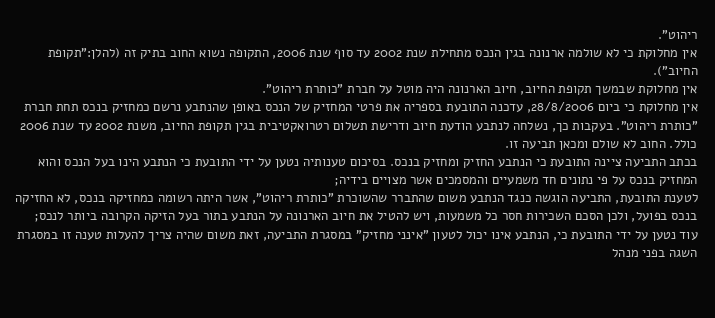ריהוט".
אין מחלוקת כי לא שולמה ארנונה בגין הנכס מתחילת שנת 2002 עד סוף שנת 2006, התקופה נשוא החוב בתיק זה (להלן:"תקופת החיוב").
אין מחלוקת שבמשך תקופת החיוב, חיוב הארנונה היה מוטל על חברת "כותרת ריהוט".
אין מחלוקת כי ביום 28/8/2006, עדכנה התובעת בספריה את פרטי המחזיק של הנכס באופן שהנתבע נרשם כמחזיק בנכס תחת חברת "כותרת ריהוט". בעקבות כך, נשלחה לנתבע הודעת חיוב ודרישת תשלום רטרואקטיבית בגין תקופת החיוב, משנת 2002 עד שנת 2006 כולל. החוב לא שולם ומכאן תביעה זו.
בכתב התביעה ציינה התובעת כי הנתבע החזיק ומחזיק בנכס. בסיכום טענותיה נטען על ידי התובעת כי הנתבע הינו בעל הנכס והוא המחזיק בנכס על פי נתונים חד משמעיים והמסמכים אשר מצויים בידיה;
לטענת התובעת, התביעה הוגשה כנגד הנתבע משום שהתברר שהשוכרת "כותרת ריהוט", אשר היתה רשומה כמחזיקה בנכס, לא החזיקה בנכס בפועל, ולכן הסכם השכירות חסר כל משמעות, ויש להטיל את חיוב הארנונה על הנתבע בתור בעל הזיקה הקרובה ביותר לנכס;
עוד נטען על ידי התובעת כי, הנתבע אינו יכול לטעון "אינני מחזיק" במסגרת התביעה, זאת משום שהיה צריך להעלות טענה זו במסגרת השגה בפני מנהל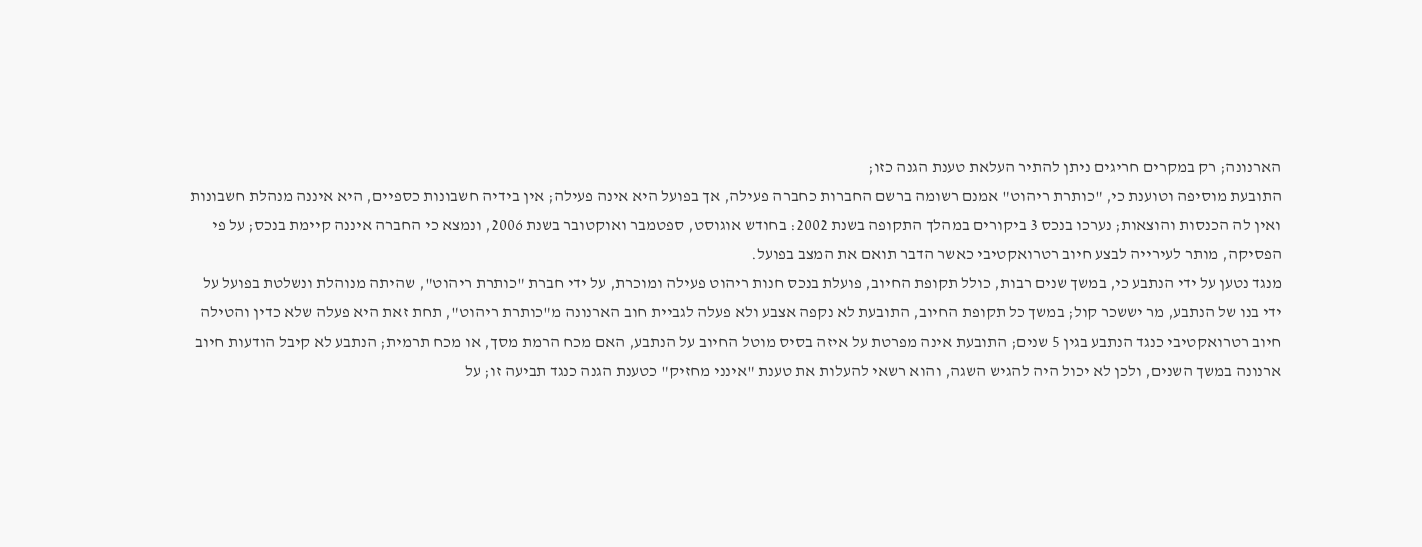הארנונה; רק במקרים חריגים ניתן להתיר העלאת טענת הגנה כזו;
התובעת מוסיפה וטוענת כי, "כותרת ריהוט" אמנם רשומה ברשם החברות כחברה פעילה, אך בפועל היא אינה פעילה; אין בידיה חשבונות כספיים, היא איננה מנהלת חשבונות ואין לה הכנסות והוצאות; נערכו בנכס 3 ביקורים במהלך התקופה בשנת 2002: בחודש אוגוסט, ספטמבר ואוקטובר בשנת 2006, ונמצא כי החברה איננה קיימת בנכס; על פי הפסיקה, מותר לעירייה לבצע חיוב רטרואקטיבי כאשר הדבר תואם את המצב בפועל.
מנגד נטען על ידי הנתבע כי, במשך שנים רבות, כולל תקופת החיוב, פועלת בנכס חנות ריהוט פעילה ומוכרת, על ידי חברת "כותרת ריהוט", שהיתה מנוהלת ונשלטת בפועל על ידי בנו של הנתבע, מר יששכר קול; במשך כל תקופת החיוב, התובעת לא נקפה אצבע ולא פעלה לגביית חוב הארנונה מ"כותרת ריהוט", תחת זאת היא פעלה שלא כדין והטילה חיוב רטרואקטיבי כנגד הנתבע בגין 5 שנים; התובעת אינה מפרטת על איזה בסיס מוטל החיוב על הנתבע, האם מכח הרמת מסך, או מכח תרמית; הנתבע לא קיבל הודעות חיוב ארנונה במשך השנים, ולכן לא יכול היה להגיש השגה, והוא רשאי להעלות את טענת "אינני מחזיק" כטענת הגנה כנגד תביעה זו; על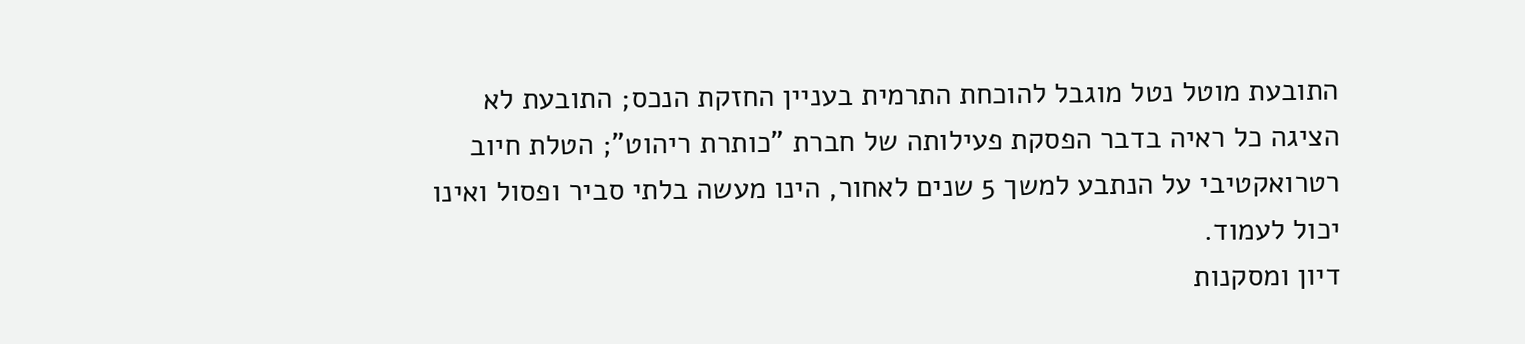התובעת מוטל נטל מוגבל להוכחת התרמית בעניין החזקת הנכס; התובעת לא הציגה כל ראיה בדבר הפסקת פעילותה של חברת "כותרת ריהוט"; הטלת חיוב רטרואקטיבי על הנתבע למשך 5 שנים לאחור, הינו מעשה בלתי סביר ופסול ואינו יכול לעמוד.
דיון ומסקנות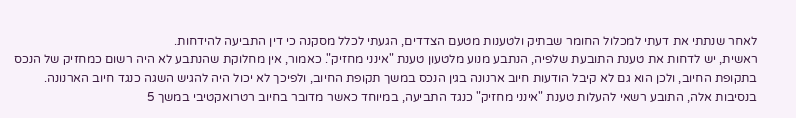לאחר שנתתי את דעתי למכלול החומר שבתיק ולטענות מטעם הצדדים, הגעתי לכלל מסקנה כי דין התביעה להידחות.
ראשית, יש לדחות את טענת התובעת שלפיה, הנתבע מנוע מלטעון טענת "אינני מחזיק". כאמור, אין מחלוקת שהנתבע לא היה רשום כמחזיק של הנכס בתקופת החיוב, ולכן הוא גם לא קיבל הודעות חיוב ארנונה בגין הנכס במשך תקופת החיוב, ולפיכך לא יכול היה להגיש השגה כנגד חיוב הארנונה.
בנסיבות אלה, התובע רשאי להעלות טענת "אינני מחזיק" כנגד התביעה, במיוחד כאשר מדובר בחיוב רטרואקטיבי במשך 5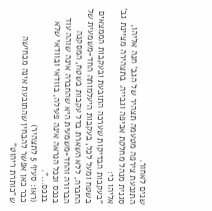שנים לאחור.
התובעת צירפה מטעמה תצהיר של הגב' חנה אליהו, סגנית מנהל מחלקת אכיפה וגבייה. בתצהירה מציינת גב' אליהו כי:
"בעקבות הבדיקות שערכה התובעת ובעקבות הממצאים בשטח ומעל לכל, בעקבות היעלמותה החד-משמעית של החברה, ללא השארת בדל עקבות בשטח, המסקנה הברורה והחד-משמעית היא שהחברה אינה שוהה עוד בנכס וככל הנראה אינה פעילה, בוודאי ובוודאי שלא בנכס...".
(ראו: סעיף 5 לתצהיר)
כבר כאן אפשר להבחין שהתובעת אינה מכחישה ש"כותרת ריהוט"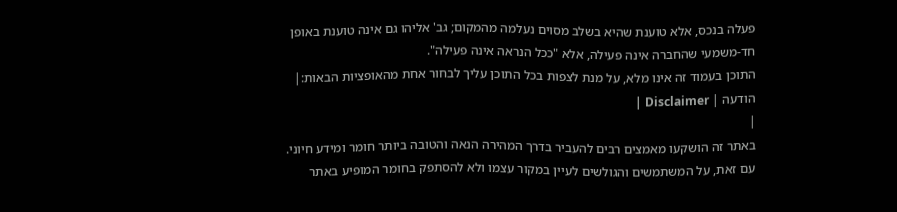פעלה בנכס, אלא טוענת שהיא בשלב מסוים נעלמה מהמקום; גב' אליהו גם אינה טוענת באופן חד-משמעי שהחברה אינה פעילה, אלא "ככל הנראה אינה פעילה".
התוכן בעמוד זה אינו מלא, על מנת לצפות בכל התוכן עליך לבחור אחת מהאופציות הבאות:| הודעה | Disclaimer |
|
באתר זה הושקעו מאמצים רבים להעביר בדרך המהירה הנאה והטובה ביותר חומר ומידע חיוני. עם זאת, על המשתמשים והגולשים לעיין במקור עצמו ולא להסתפק בחומר המופיע באתר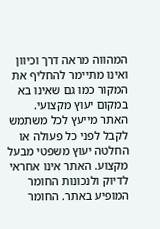המהווה מראה דרך וכיוון ואינו מתיימר להחליף את המקור כמו גם שאינו בא במקום יעוץ מקצועי. האתר מייעץ לכל משתמש לקבל לפני כל פעולה או החלטה יעוץ משפטי מבעל מקצוע. האתר אינו אחראי לדיוק ולנכונות החומר המופיע באתר. החומר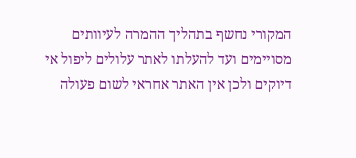המקורי נחשף בתהליך ההמרה לעיוותים מסויימים ועד להעלתו לאתר עלולים ליפול אי דיוקים ולכן אין האתר אחראי לשום פעולה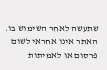שתעשה לאחר השימוש בו. האתר אינו אחראי לשום פרסום או לאמיתות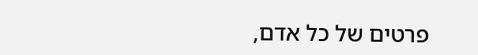פרטים של כל אדם,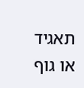תאגיד או גוף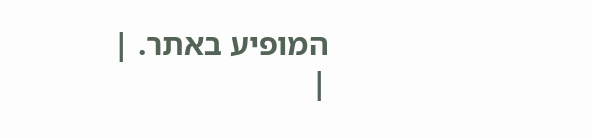המופיע באתר. |
|